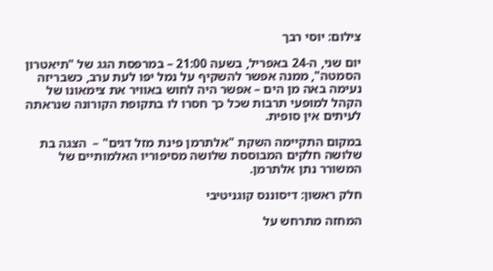צילום: יוסי רבך

יום שני, ה-24 באפריל, בשעה 21:00 – במרפסת הגג של "תיאטרון הסמטה", ממנה אפשר להשקיף על נמל יפו לעת ערב, כשבריזה נעימה באה מן הים – אפשר היה לחוש באוויר את צימאונו של הקהל למופעי תרבות שכל כך חסרו לו בתקופת הקורונה שנראתה לעיתים אין סופית.

במקום התקיימה השקת "אלתרמן פינת מזל דגים" –  הצגה בת שלושה חלקים המבוססת שלושה מסיפוריו האלמותיים של המשורר נתן אלתרמן.

חלק ראשון: דיסוננס קוגניטיבי

המחזה מתרחש על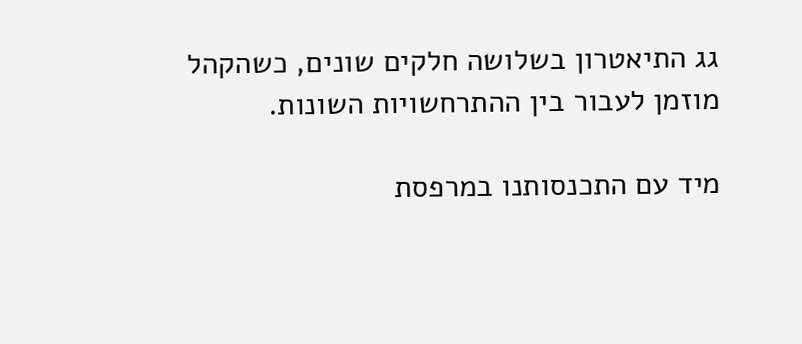גג התיאטרון בשלושה חלקים שונים, כשהקהל מוזמן לעבור בין ההתרחשויות השונות.

מיד עם התכנסותנו במרפסת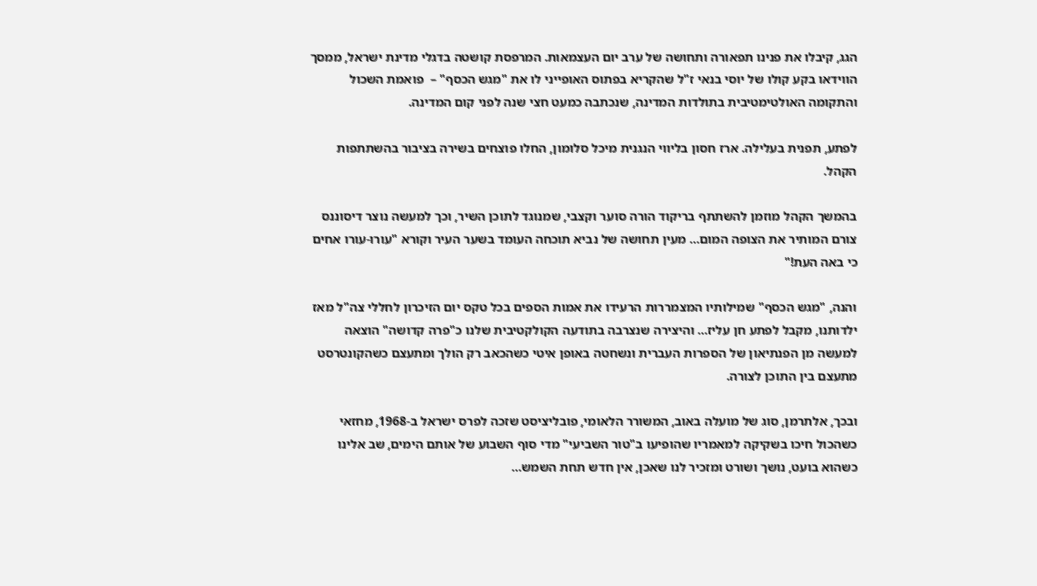הגג, קיבלו את פנינו תפאורה ותחושה של ערב יום העצמאות. המרפסת קושטה בדגלי מדינת ישראל, ממסך הווידאו בקע קולו של יוסי בנאי ז"ל שהקריא בפתוס האופייני לו את "מגש הכסף" –  פואמת השכול והתקומה האולטימטיבית בתולדות המדינה, שנכתבה כמעט חצי שנה לפני קום המדינה.

לפתע, תפנית בעלילה. ארז חסון בליווי הנגנית מיכל סלומון, החלו פוצחים בשירה בציבור בהשתתפות הקהל.

בהמשך הקהל מוזמן להשתתף בריקוד הורה סוער וקצבי, שמנוגד לתוכן השיר, וכך למעשה נוצר דיסוננס צורם המותיר את הצופה המום… מעין תחושה של נביא תוכחה העומד בשער העיר וקורא "עורו-עורו אחים כי באה העת!"

והנה, "מגש הכסף" שמילותיו המצמררות הרעידו את אמות הספים בכל טקס יום הזיכרון לחללי צה"ל מאז ילדותנו, מקבל לפתע חן עליז… והיצירה שנצרבה בתודעה הקולקטיבית שלנו כ"פרה קדושה" הוצאה למעשה מן הפנתיאון של הספרות העברית ונשחטה באופן איטי כשהכאב רק הולך ומתעצם כשהקונטרסט מתעצם בין התוכן לצורה.

ובכך, אלתרמן, סוג של מועלה באוב, המשורר הלאומי, פובליציסט שזכה לפרס ישראל ב-1968, מחזאי כשהכול חיכו בשקיקה למאמריו שהופיעו ב"טור השביעי" מדי סוף השבוע של אותם הימים, שב אלינו כשהוא בועט, נושך ושורט ומזכיר לנו שאכן, אין חדש תחת השמש…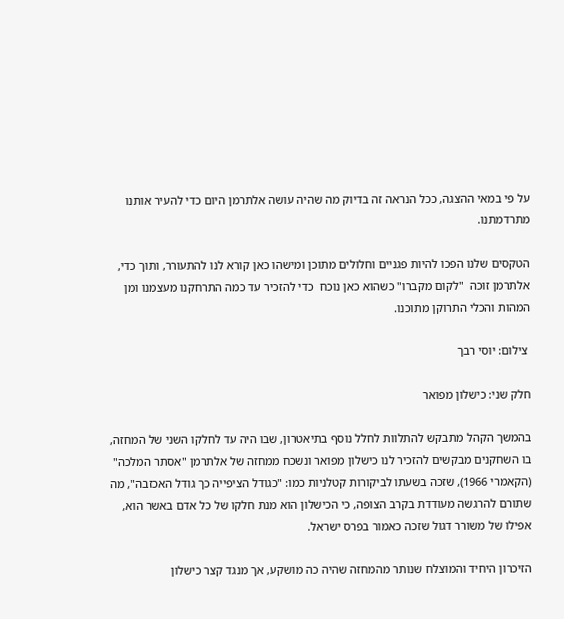על פי במאי ההצגה, ככל הנראה זה בדיוק מה שהיה עושה אלתרמן היום כדי להעיר אותנו מתרדמתנו.

הטקסים שלנו הפכו להיות פגניים וחלולים מתוכן ומישהו כאן קורא לנו להתעורר, ותוך כדי, אלתרמן זוכה  "לקום מקברו" כשהוא כאן נוכח  כדי להזכיר עד כמה התרחקנו מעצמנו ומן המהות והכלי התרוקן מתוכנו.

 צילום: יוסי רבך

חלק שני: כישלון מפואר

בהמשך הקהל מתבקש להתלוות לחלל נוסף בתיאטרון, שבו היה עד לחלקו השני של המחזה, בו השחקנים מבקשים להזכיר לנו כישלון מפואר ונשכח ממחזה של אלתרמן "אסתר המלכה" (הקאמרי 1966), שזכה בשעתו לביקורות קטלניות כמו: "כגודל הציפייה כך גודל האכזבה", מה שתורם להרגשה מעודדת בקרב הצופה, כי הכישלון הוא מנת חלקו של כל אדם באשר הוא, אפילו של משורר דגול שזכה כאמור בפרס ישראל.

הזיכרון היחיד והמוצלח שנותר מהמחזה שהיה כה מושקע, אך מנגד קצר כישלון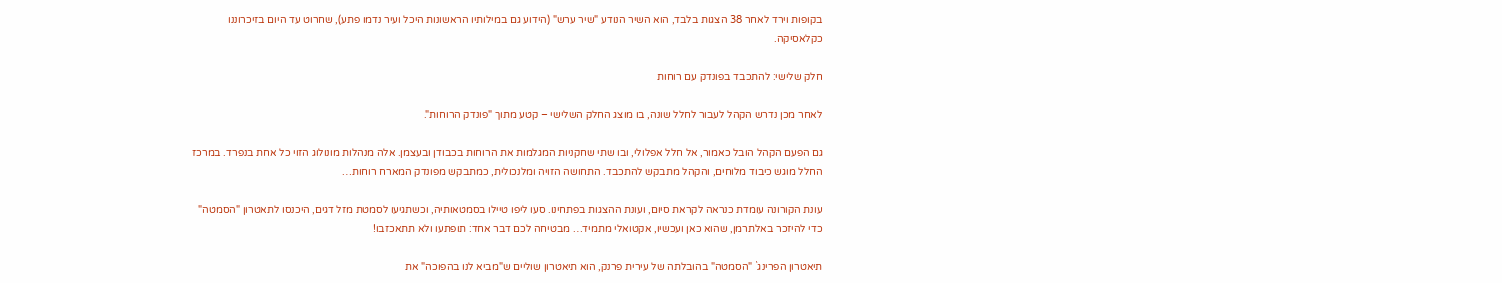בקופות וירד לאחר 38 הצגות בלבד, הוא השיר הנודע "שיר ערש" (הידוע גם במילותיו הראשונות היכל ועיר נדמו פתע), שחרוט עד היום בזיכרוננו כקלאסיקה.

חלק שלישי: להתכבד בפונדק עם רוחות

לאחר מכן נדרש הקהל לעבור לחלל שונה, בו מוצג החלק השלישי – קטע מתוך "פונדק הרוחות".

גם הפעם הקהל הובל כאמור, אל חלל אפלולי, ובו שתי שחקניות המגלמות את הרוחות בכבודן ובעצמן. אלה מנהלות מונולוג הזוי כל אחת בנפרד. במרכז החלל מוגש כיבוד מלוחים, והקהל מתבקש להתכבד. התחושה הזויה ומלנכולית, כמתבקש מפונדק המארח רוחות…

עונת הקורונה עומדת כנראה לקראת סיום, ועונת ההצגות בפתחינו. סעו ליפו טיילו בסמטאותיה, וכשתגיעו לסמטת מזל דגים, היכנסו לתאטרון "הסמטה" כדי להיזכר באלתרמן, שהוא כאן ועכשיו, אקטואלי מתמיד… מבטיחה לכם דבר אחד: תופתעו ולא תתאכזבו!

תיאטרון הפרינג` "הסמטה" בהובלתה של עירית פרנק, הוא תיאטרון שוליים ש"מביא לנו בהפוכה" את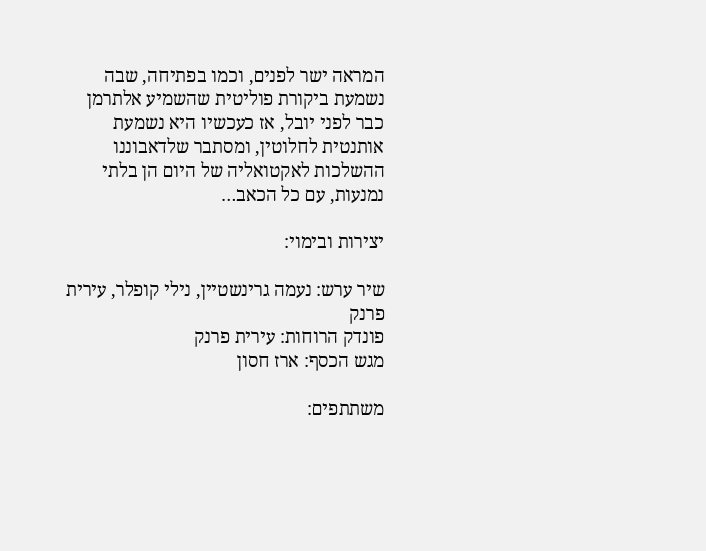המראה ישר לפנים, וכמו בפתיחה, שבה נשמעת ביקורת פוליטית שהשמיע אלתרמן כבר לפני יובל, אז כעכשיו היא נשמעת אותנטית לחלוטין, ומסתבר שלדאבוננו ההשלכות לאקטואליה של היום הן בלתי נמנעות, עם כל הכאב…

יצירות ובימוי:

שיר ערש: נעמה גרינשטיין, נילי קופלר, עירית פרנק
פונדק הרוחות: עירית פרנק
מגש הכסף: ארז חסון

משתתפים: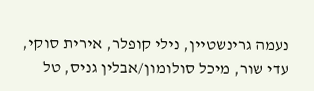נעמה גרינשטיין, נילי קופלר, אירית סוקי, עדי שור, מיכל סולומון/אבלין גניס, טל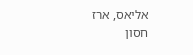אליאס, ארז חסון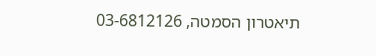תיאטרון הסמטה, 03-6812126